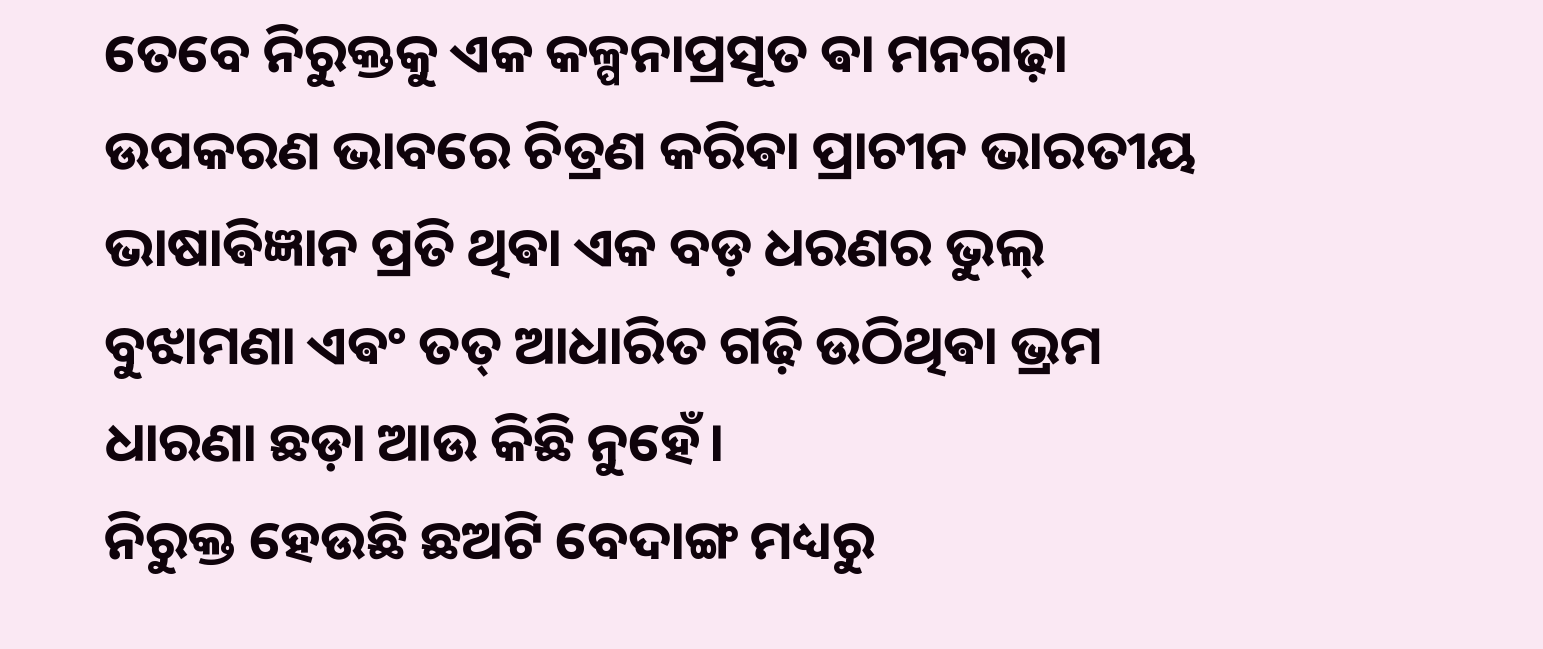ତେବେ ନିରୁକ୍ତକୁ ଏକ କଳ୍ପନାପ୍ରସୂତ ଵା ମନଗଢ଼ା ଉପକରଣ ଭାବରେ ଚିତ୍ରଣ କରିଵା ପ୍ରାଚୀନ ଭାରତୀୟ ଭାଷାଵିଜ୍ଞାନ ପ୍ରତି ଥିଵା ଏକ ବଡ଼ ଧରଣର ଭୁଲ୍ ବୁଝାମଣା ଏଵଂ ତତ୍ ଆଧାରିତ ଗଢ଼ି ଉଠିଥିଵା ଭ୍ରମ ଧାରଣା ଛଡ଼ା ଆଉ କିଛି ନୁହେଁ।
ନିରୁକ୍ତ ହେଉଛି ଛଅଟି ବେଦାଙ୍ଗ ମଧ୍ୟରୁ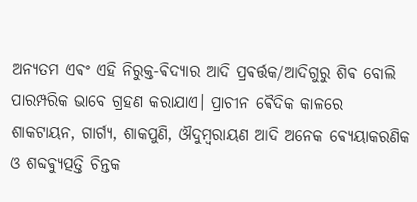ଅନ୍ୟତମ ଏଵଂ ଏହି ନିରୁକ୍ତ-ଵିଦ୍ୟାର ଆଦି ପ୍ରଵର୍ତ୍ତକ/ଆଦିଗୁରୁ ଶିଵ ବୋଲି ପାରମ୍ପରିକ ଭାବେ ଗ୍ରହଣ କରାଯାଏ। ପ୍ରାଚୀନ ଵୈଦିକ କାଳରେ ଶାକଟାୟନ, ଗାର୍ଗ୍ୟ, ଶାକପୁଣି, ଔଦୁମ୍ବରାୟଣ ଆଦି ଅନେକ ଵ୍ୟେୟାକରଣିକ ଓ ଶବ୍ଦଵ୍ୟୁତ୍ପତ୍ତି ଚିନ୍ତକ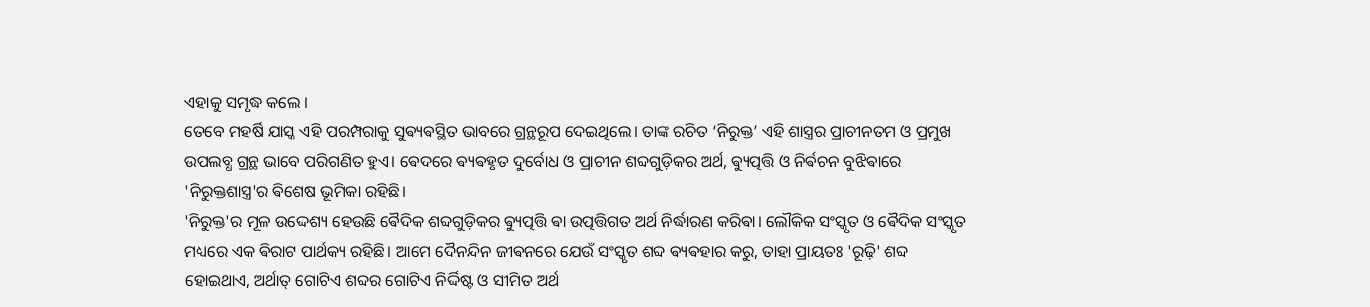ଏହାକୁ ସମୃଦ୍ଧ କଲେ ।
ତେବେ ମହର୍ଷି ଯାସ୍କ ଏହି ପରମ୍ପରାକୁ ସୁଵ୍ୟଵସ୍ଥିତ ଭାବରେ ଗ୍ରନ୍ଥରୂପ ଦେଇଥିଲେ। ତାଙ୍କ ରଚିତ ‘ନିରୁକ୍ତ’ ଏହି ଶାସ୍ତ୍ରର ପ୍ରାଚୀନତମ ଓ ପ୍ରମୁଖ ଉପଲବ୍ଧ ଗ୍ରନ୍ଥ ଭାବେ ପରିଗଣିତ ହୁଏ। ଵେଦରେ ଵ୍ୟଵହୃତ ଦୁର୍ବୋଧ ଓ ପ୍ରାଚୀନ ଶବ୍ଦଗୁଡ଼ିକର ଅର୍ଥ, ଵ୍ୟୁତ୍ପତ୍ତି ଓ ନିର୍ଵଚନ ବୁଝିଵାରେ 'ନିରୁକ୍ତଶାସ୍ତ୍ର'ର ଵିଶେଷ ଭୂମିକା ରହିଛି।
'ନିରୁକ୍ତ'ର ମୂଳ ଉଦ୍ଦେଶ୍ୟ ହେଉଛି ଵୈଦିକ ଶବ୍ଦଗୁଡ଼ିକର ଵ୍ୟୁତ୍ପତ୍ତି ଵା ଉତ୍ପତ୍ତିଗତ ଅର୍ଥ ନିର୍ଦ୍ଧାରଣ କରିଵା। ଲୌକିକ ସଂସ୍କୃତ ଓ ଵୈଦିକ ସଂସ୍କୃତ ମଧ୍ୟରେ ଏକ ଵିରାଟ ପାର୍ଥକ୍ୟ ରହିଛି। ଆମେ ଦୈନନ୍ଦିନ ଜୀଵନରେ ଯେଉଁ ସଂସ୍କୃତ ଶବ୍ଦ ଵ୍ୟଵହାର କରୁ, ତାହା ପ୍ରାୟତଃ 'ରୂଢ଼ି' ଶବ୍ଦ ହୋଇଥାଏ, ଅର୍ଥାତ୍ ଗୋଟିଏ ଶବ୍ଦର ଗୋଟିଏ ନିର୍ଦ୍ଦିଷ୍ଟ ଓ ସୀମିତ ଅର୍ଥ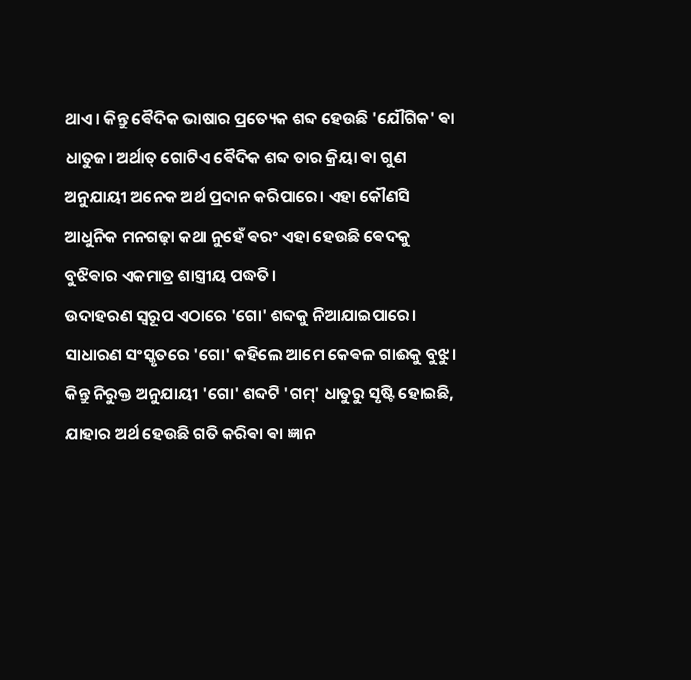ଥାଏ। କିନ୍ତୁ ଵୈଦିକ ଭାଷାର ପ୍ରତ୍ୟେକ ଶବ୍ଦ ହେଉଛି 'ଯୌଗିକ' ଵା ଧାତୁଜ। ଅର୍ଥାତ୍ ଗୋଟିଏ ଵୈଦିକ ଶବ୍ଦ ତାର କ୍ରିୟା ଵା ଗୁଣ ଅନୁଯାୟୀ ଅନେକ ଅର୍ଥ ପ୍ରଦାନ କରିପାରେ। ଏହା କୌଣସି ଆଧୁନିକ ମନଗଢ଼ା କଥା ନୁହେଁ ଵରଂ ଏହା ହେଉଛି ଵେଦକୁ ବୁଝିଵାର ଏକମାତ୍ର ଶାସ୍ତ୍ରୀୟ ପଦ୍ଧତି।
ଉଦାହରଣ ସ୍ୱରୂପ ଏଠାରେ 'ଗୋ' ଶବ୍ଦକୁ ନିଆଯାଇପାରେ। ସାଧାରଣ ସଂସ୍କୃତରେ 'ଗୋ' କହିଲେ ଆମେ କେଵଳ ଗାଈକୁ ବୁଝୁ। କିନ୍ତୁ ନିରୁକ୍ତ ଅନୁଯାୟୀ 'ଗୋ' ଶବ୍ଦଟି 'ଗମ୍' ଧାତୁରୁ ସୃଷ୍ଟି ହୋଇଛି, ଯାହାର ଅର୍ଥ ହେଉଛି ଗତି କରିଵା ଵା ଜ୍ଞାନ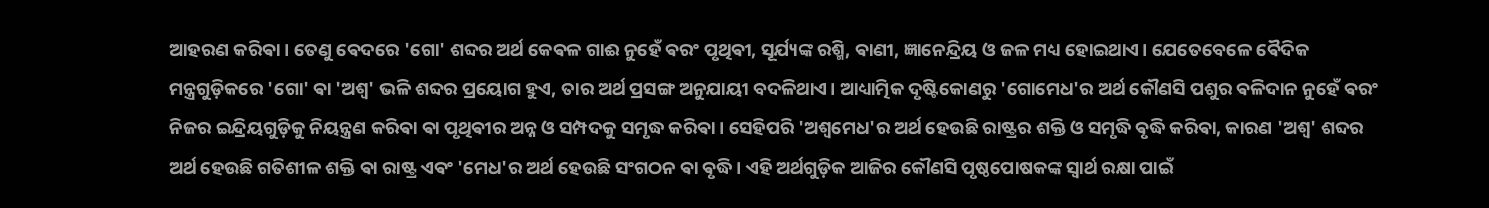ଆହରଣ କରିଵା। ତେଣୁ ଵେଦରେ 'ଗୋ' ଶବ୍ଦର ଅର୍ଥ କେଵଳ ଗାଈ ନୁହେଁ ଵରଂ ପୃଥିଵୀ, ସୂର୍ଯ୍ୟଙ୍କ ରଶ୍ମି, ଵାଣୀ, ଜ୍ଞାନେନ୍ଦ୍ରିୟ ଓ ଜଳ ମଧ୍ୟ ହୋଇଥାଏ। ଯେତେବେଳେ ଵୈଦିକ ମନ୍ତ୍ରଗୁଡ଼ିକରେ 'ଗୋ' ଵା 'ଅଶ୍ୱ' ଭଳି ଶବ୍ଦର ପ୍ରୟୋଗ ହୁଏ, ତାର ଅର୍ଥ ପ୍ରସଙ୍ଗ ଅନୁଯାୟୀ ବଦଳିଥାଏ। ଆଧ୍ୟାତ୍ମିକ ଦୃଷ୍ଟିକୋଣରୁ 'ଗୋମେଧ'ର ଅର୍ଥ କୌଣସି ପଶୁର ଵଳିଦାନ ନୁହେଁ ଵରଂ ନିଜର ଇନ୍ଦ୍ରିୟଗୁଡ଼ିକୁ ନିୟନ୍ତ୍ରଣ କରିଵା ଵା ପୃଥିଵୀର ଅନ୍ନ ଓ ସମ୍ପଦକୁ ସମୃଦ୍ଧ କରିଵା। ସେହିପରି 'ଅଶ୍ୱମେଧ'ର ଅର୍ଥ ହେଉଛି ରାଷ୍ଟ୍ରର ଶକ୍ତି ଓ ସମୃଦ୍ଧି ଵୃଦ୍ଧି କରିଵା, କାରଣ 'ଅଶ୍ୱ' ଶବ୍ଦର ଅର୍ଥ ହେଉଛି ଗତିଶୀଳ ଶକ୍ତି ଵା ରାଷ୍ଟ୍ର ଏଵଂ 'ମେଧ'ର ଅର୍ଥ ହେଉଛି ସଂଗଠନ ଵା ଵୃଦ୍ଧି। ଏହି ଅର୍ଥଗୁଡ଼ିକ ଆଜିର କୌଣସି ପୃଷ୍ଠପୋଷକଙ୍କ ସ୍ୱାର୍ଥ ରକ୍ଷା ପାଇଁ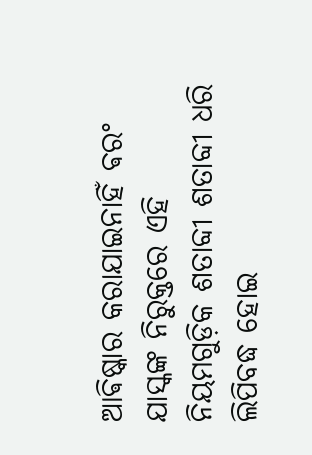ଆଵିଷ୍କାର କରାଯାଇନାହିଁ ଵରଂ ଯାସ୍କଙ୍କ ନିରୁକ୍ତରେ ଏହି ନିୟମଗୁଡ଼ିକ ଶତାବ୍ଦୀ ଶତାବ୍ଦୀ ଧରି ଲିପିବଦ୍ଧ ହୋଇ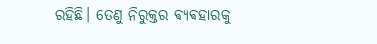ରହିଛି। ତେଣୁ ନିରୁକ୍ତର ଵ୍ୟଵହାରକୁ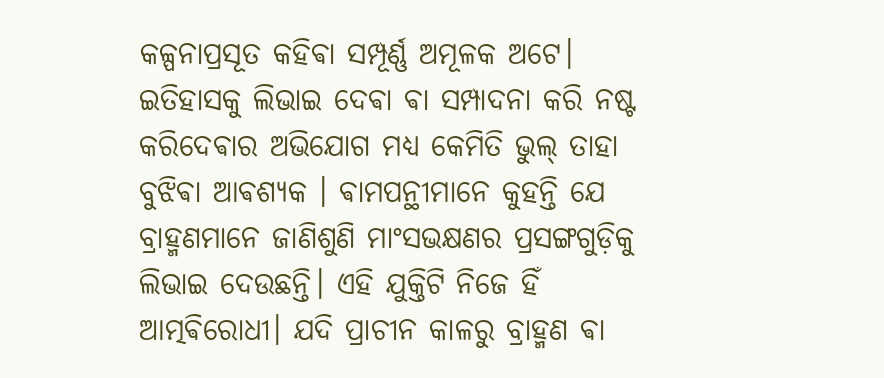କଳ୍ପନାପ୍ରସୂତ କହିଵା ସମ୍ପୂର୍ଣ୍ଣ ଅମୂଳକ ଅଟେ।
ଇତିହାସକୁ ଲିଭାଇ ଦେଵା ଵା ସମ୍ପାଦନା କରି ନଷ୍ଟ କରିଦେଵାର ଅଭିଯୋଗ ମଧ୍ୟ କେମିତି ଭୁଲ୍ ତାହା ବୁଝିଵା ଆଵଶ୍ୟକ । ଵାମପନ୍ଥୀମାନେ କୁହନ୍ତି ଯେ ବ୍ରାହ୍ମଣମାନେ ଜାଣିଶୁଣି ମାଂସଭକ୍ଷଣର ପ୍ରସଙ୍ଗଗୁଡ଼ିକୁ ଲିଭାଇ ଦେଉଛନ୍ତି। ଏହି ଯୁକ୍ତିଟି ନିଜେ ହିଁ ଆତ୍ମଵିରୋଧୀ। ଯଦି ପ୍ରାଚୀନ କାଳରୁ ବ୍ରାହ୍ମଣ ଵା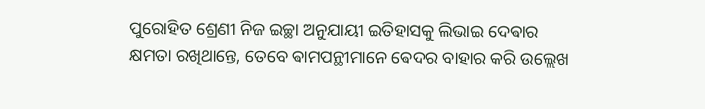ପୁରୋହିତ ଶ୍ରେଣୀ ନିଜ ଇଚ୍ଛା ଅନୁଯାୟୀ ଇତିହାସକୁ ଲିଭାଇ ଦେଵାର କ୍ଷମତା ରଖିଥାନ୍ତେ, ତେବେ ଵାମପନ୍ଥୀମାନେ ଵେଦର ବାହାର କରି ଉଲ୍ଲେଖ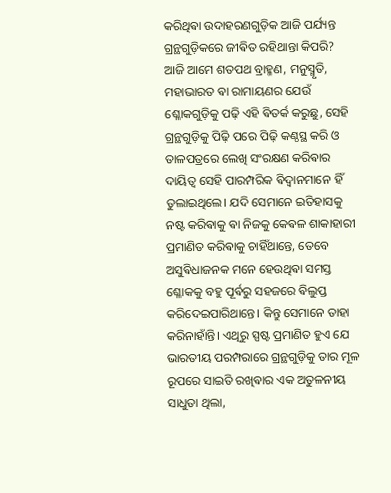କରିଥିଵା ଉଦାହରଣଗୁଡ଼ିକ ଆଜି ପର୍ଯ୍ୟନ୍ତ ଗ୍ରନ୍ଥଗୁଡ଼ିକରେ ଜୀଵିତ ରହିଥାନ୍ତା କିପରି?
ଆଜି ଆମେ ଶତପଥ ବ୍ରାହ୍ମଣ, ମନୁସ୍ମୃତି, ମହାଭାରତ ଵା ରାମାୟଣର ଯେଉଁ ଶ୍ଳୋକଗୁଡ଼ିକୁ ପଢ଼ି ଏହି ଵିତର୍କ କରୁଛୁ, ସେହି ଗ୍ରନ୍ଥଗୁଡ଼ିକୁ ପିଢ଼ି ପରେ ପିଢ଼ି କଣ୍ଠସ୍ଥ କରି ଓ ତାଳପତ୍ରରେ ଲେଖି ସଂରକ୍ଷଣ କରିଵାର ଦାୟିତ୍ୱ ସେହି ପାରମ୍ପରିକ ଵିଦ୍ୱାନମାନେ ହିଁ ତୁଲାଇଥିଲେ। ଯଦି ସେମାନେ ଇତିହାସକୁ ନଷ୍ଟ କରିଵାକୁ ଵା ନିଜକୁ କେଵଳ ଶାକାହାରୀ ପ୍ରମାଣିତ କରିଵାକୁ ଚାହିଁଥାନ୍ତେ, ତେବେ ଅସୁଵିଧାଜନକ ମନେ ହେଉଥିଵା ସମସ୍ତ ଶ୍ଳୋକକୁ ବହୁ ପୂର୍ଵରୁ ସହଜରେ ଵିଲୁପ୍ତ କରିଦେଇପାରିଥାନ୍ତେ। କିନ୍ତୁ ସେମାନେ ତାହା କରିନାହାଁନ୍ତି। ଏଥିରୁ ସ୍ପଷ୍ଟ ପ୍ରମାଣିତ ହୁଏ ଯେ ଭାରତୀୟ ପରମ୍ପରାରେ ଗ୍ରନ୍ଥଗୁଡ଼ିକୁ ତାର ମୂଳ ରୂପରେ ସାଇତି ରଖିଵାର ଏକ ଅତୁଳନୀୟ ସାଧୁତା ଥିଲା,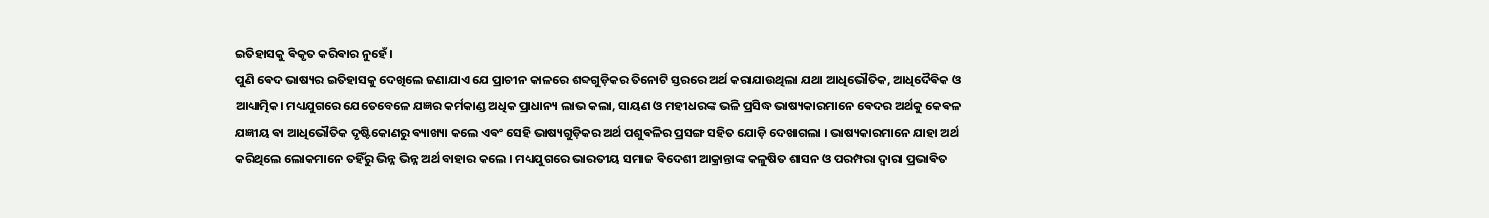ଇତିହାସକୁ ଵିକୃତ କରିଵାର ନୁହେଁ।
ପୁଣି ଵେଦ ଭାଷ୍ୟର ଇତିହାସକୁ ଦେଖିଲେ ଜଣାଯାଏ ଯେ ପ୍ରାଚୀନ କାଳରେ ଶବ୍ଦଗୁଡ଼ିକର ତିନୋଟି ସ୍ତରରେ ଅର୍ଥ କରାଯାଉଥିଲା ଯଥା ଆଧିଭୌତିକ, ଆଧିଦୈଵିକ ଓ ଆଧ୍ୟାତ୍ମିକ। ମଧ୍ୟଯୁଗରେ ଯେତେବେଳେ ଯଜ୍ଞର କର୍ମକାଣ୍ଡ ଅଧିକ ପ୍ରାଧାନ୍ୟ ଲାଭ କଲା, ସାୟଣ ଓ ମହୀଧରଙ୍କ ଭଳି ପ୍ରସିଦ୍ଧ ଭାଷ୍ୟକାରମାନେ ଵେଦର ଅର୍ଥକୁ କେଵଳ ଯଜ୍ଞୀୟ ଵା ଆଧିଭୌତିକ ଦୃଷ୍ଟିକୋଣରୁ ଵ୍ୟାଖ୍ୟା କଲେ ଏଵଂ ସେହି ଭାଷ୍ୟଗୁଡ଼ିକର ଅର୍ଥ ପଶୁଵଳିର ପ୍ରସଙ୍ଗ ସହିତ ଯୋଡ଼ି ଦେଖାଗଲା । ଭାଷ୍ୟକାରମାନେ ଯାହା ଅର୍ଥ କରିଥିଲେ ଲୋକମାନେ ତହିଁରୁ ଭିନ୍ନ ଭିନ୍ନ ଅର୍ଥ ବାହାର କଲେ । ମଧ୍ୟଯୁଗରେ ଭାରତୀୟ ସମାଜ ଵିଦେଶୀ ଆକ୍ରାନ୍ତାଙ୍କ କଳୁଷିତ ଶାସନ ଓ ପରମ୍ପରା ଦ୍ଵାରା ପ୍ରଭାଵିତ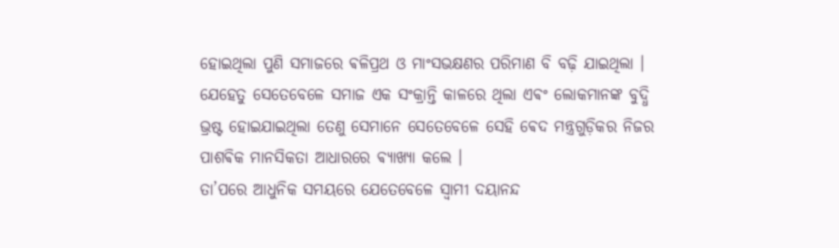ହୋଇଥିଲା ପୁଣି ସମାଜରେ ଵଳିପ୍ରଥ ଓ ମାଂସଭକ୍ଷଣର ପରିମାଣ ବି ବଢ଼ି ଯାଇଥିଲା । ଯେହେତୁ ସେତେବେଳେ ସମାଜ ଏକ ସଂକ୍ରାନ୍ତି କାଳରେ ଥିଲା ଏଵଂ ଲୋକମାନଙ୍କ ବୁଦ୍ଧି ଭ୍ରଷ୍ଟ ହୋଇଯାଇଥିଲା ତେଣୁ ସେମାନେ ସେତେବେଳେ ସେହି ଵେଦ ମନ୍ତ୍ରଗୁଡ଼ିକର ନିଜର ପାଶଵିକ ମାନସିକତା ଆଧାରରେ ଵ୍ୟାଖ୍ୟା କଲେ ।
ତା’ପରେ ଆଧୁନିକ ସମୟରେ ଯେତେବେଳେ ସ୍ୱାମୀ ଦୟାନନ୍ଦ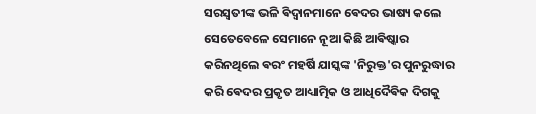ସରସ୍ୱତୀଙ୍କ ଭଳି ଵିଦ୍ୱାନମାନେ ଵେଦର ଭାଷ୍ୟ କଲେ ସେତେବେଳେ ସେମାନେ ନୂଆ କିଛି ଆଵିଷ୍କାର କରିନଥିଲେ ଵରଂ ମହର୍ଷି ଯାସ୍କଙ୍କ 'ନିରୁକ୍ତ'ର ପୁନରୁଦ୍ଧାର କରି ଵେଦର ପ୍ରକୃତ ଆଧ୍ୟାତ୍ମିକ ଓ ଆଧିଦୈଵିକ ଦିଗକୁ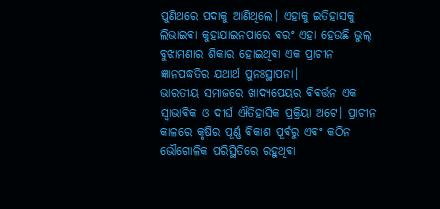ପୁଣିଥରେ ପଦାକୁ ଆଣିଥିଲେ। ଏହାକୁ ଇତିହାସକୁ ଲିଭାଇଵା କୁହାଯାଇନପାରେ ଵରଂ ଏହା ହେଉଛି ଭୁଲ୍ ବୁଝାମଣାର ଶିକାର ହୋଇଥିଵା ଏକ ପ୍ରାଚୀନ ଜ୍ଞାନପଦ୍ଧତିର ଯଥାର୍ଥ ପୁନଃସ୍ଥାପନା।
ଭାରତୀୟ ସମାଜରେ ଖାଦ୍ୟପେୟର ଵିଵର୍ତ୍ତନ ଏକ ସ୍ୱାଭାଵିକ ଓ ଦୀର୍ଘ ଐତିହାସିକ ପ୍ରକ୍ରିୟା ଅଟେ। ପ୍ରାଚୀନ କାଳରେ କୃଷିର ପୂର୍ଣ୍ଣ ଵିକାଶ ପୂର୍ଵରୁ ଏଵଂ କଠିନ ଭୌଗୋଳିକ ପରିସ୍ଥିତିରେ ରହୁଥିଵା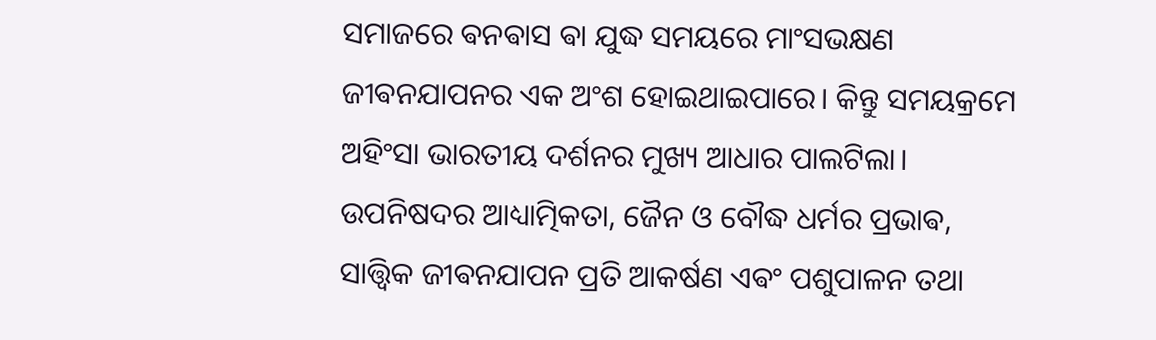ସମାଜରେ ଵନଵାସ ଵା ଯୁଦ୍ଧ ସମୟରେ ମାଂସଭକ୍ଷଣ ଜୀଵନଯାପନର ଏକ ଅଂଶ ହୋଇଥାଇପାରେ। କିନ୍ତୁ ସମୟକ୍ରମେ ଅହିଂସା ଭାରତୀୟ ଦର୍ଶନର ମୁଖ୍ୟ ଆଧାର ପାଲଟିଲା। ଉପନିଷଦର ଆଧ୍ୟାତ୍ମିକତା, ଜୈନ ଓ ବୌଦ୍ଧ ଧର୍ମର ପ୍ରଭାଵ, ସାତ୍ତ୍ୱିକ ଜୀଵନଯାପନ ପ୍ରତି ଆକର୍ଷଣ ଏଵଂ ପଶୁପାଳନ ତଥା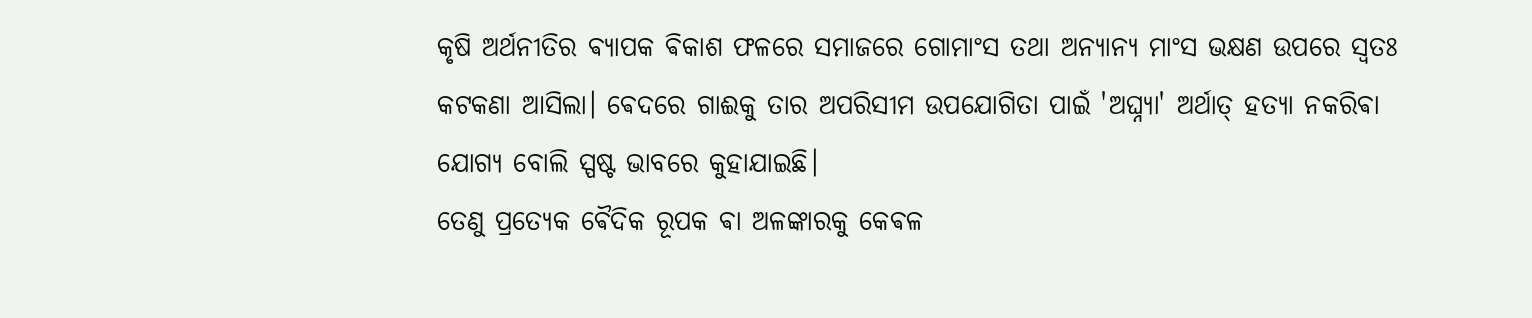କୃଷି ଅର୍ଥନୀତିର ଵ୍ୟାପକ ଵିକାଶ ଫଳରେ ସମାଜରେ ଗୋମାଂସ ତଥା ଅନ୍ୟାନ୍ୟ ମାଂସ ଭକ୍ଷଣ ଉପରେ ସ୍ୱତଃ କଟକଣା ଆସିଲା। ଵେଦରେ ଗାଈକୁ ତାର ଅପରିସୀମ ଉପଯୋଗିତା ପାଇଁ 'ଅଘ୍ନ୍ୟା' ଅର୍ଥାତ୍ ହତ୍ୟା ନକରିଵା ଯୋଗ୍ୟ ବୋଲି ସ୍ପଷ୍ଟ ଭାବରେ କୁହାଯାଇଛି।
ତେଣୁ ପ୍ରତ୍ୟେକ ଵୈଦିକ ରୂପକ ଵା ଅଳଙ୍କାରକୁ କେଵଳ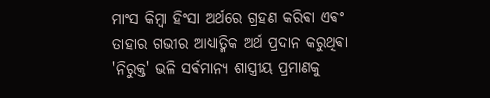ମାଂସ କିମ୍ବା ହିଂସା ଅର୍ଥରେ ଗ୍ରହଣ କରିଵା ଏଵଂ ତାହାର ଗଭୀର ଆଧ୍ୟାତ୍ମିକ ଅର୍ଥ ପ୍ରଦାନ କରୁଥିଵା 'ନିରୁକ୍ତ' ଭଳି ସର୍ଵମାନ୍ୟ ଶାସ୍ତ୍ରୀୟ ପ୍ରମାଣକୁ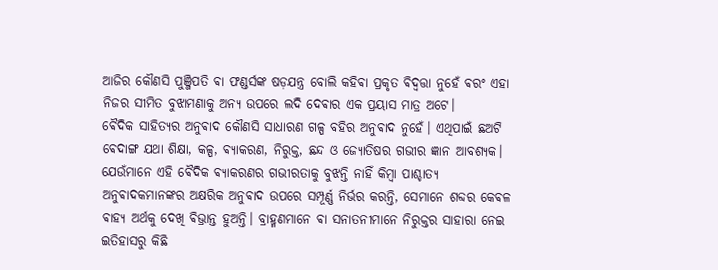ଆଜିର କୌଣସି ପୁଞ୍ଜିପତି ଵା ଫଣ୍ଡର୍ସଙ୍କ ଷଡ଼ଯନ୍ତ୍ର ବୋଲି କହିଵା ପ୍ରକୃତ ଵିଦ୍ୱତ୍ତା ନୁହେଁ ଵରଂ ଏହା ନିଜର ସୀମିତ ବୁଝାମଣାକୁ ଅନ୍ୟ ଉପରେ ଲଦି ଦେଵାର ଏକ ପ୍ରୟାସ ମାତ୍ର ଅଟେ।
ଵୈଦିକ ସାହିତ୍ୟର ଅନୁଵାଦ କୌଣସି ସାଧାରଣ ଗଳ୍ପ ବହିର ଅନୁଵାଦ ନୁହେଁ। ଏଥିପାଇଁ ଛଅଟି ଵେଦାଙ୍ଗ ଯଥା ଶିକ୍ଷା, କଳ୍ପ, ଵ୍ଯାକରଣ, ନିରୁକ୍ତ, ଛନ୍ଦ ଓ ଜ୍ୟୋତିଷର ଗଭୀର ଜ୍ଞାନ ଆବଶ୍ୟକ। ଯେଉଁମାନେ ଏହି ଵୈଦିକ ଵ୍ୟାକରଣର ଗଭୀରତାକୁ ବୁଝନ୍ତି ନାହିଁ କିମ୍ବା ପାଶ୍ଚାତ୍ୟ ଅନୁଵାଦକମାନଙ୍କର ଅକ୍ଷରିକ ଅନୁଵାଦ ଉପରେ ସମ୍ପୂର୍ଣ୍ଣ ନିର୍ଭର କରନ୍ତି, ସେମାନେ ଶବ୍ଦର କେଵଳ ଵାହ୍ୟ ଅର୍ଥକୁ ଦେଖି ଵିଭ୍ରାନ୍ତ ହୁଅନ୍ତି। ବ୍ରାହ୍ମଣମାନେ ଵା ସନାତନୀମାନେ ନିରୁକ୍ତର ସାହାରା ନେଇ ଇତିହାସରୁ କିଛି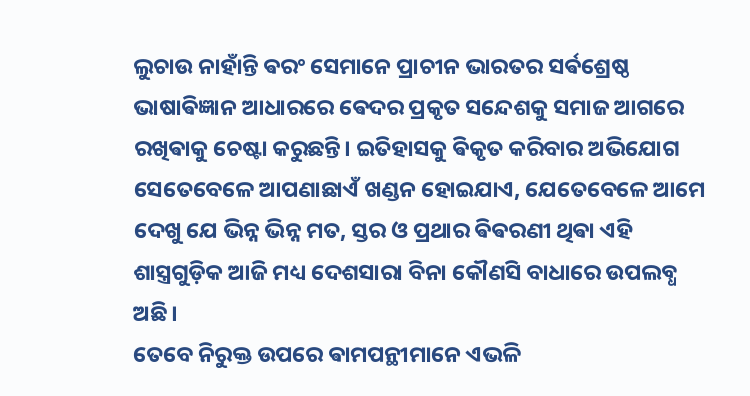ଲୁଚାଉ ନାହାଁନ୍ତି ଵରଂ ସେମାନେ ପ୍ରାଚୀନ ଭାରତର ସର୍ଵଶ୍ରେଷ୍ଠ ଭାଷାଵିଜ୍ଞାନ ଆଧାରରେ ଵେଦର ପ୍ରକୃତ ସନ୍ଦେଶକୁ ସମାଜ ଆଗରେ ରଖିଵାକୁ ଚେଷ୍ଟା କରୁଛନ୍ତି। ଇତିହାସକୁ ଵିକୃତ କରିବାର ଅଭିଯୋଗ ସେତେବେଳେ ଆପଣାଛାଏଁ ଖଣ୍ଡନ ହୋଇଯାଏ, ଯେତେବେଳେ ଆମେ ଦେଖୁ ଯେ ଭିନ୍ନ ଭିନ୍ନ ମତ, ସ୍ତର ଓ ପ୍ରଥାର ଵିଵରଣୀ ଥିଵା ଏହି ଶାସ୍ତ୍ରଗୁଡ଼ିକ ଆଜି ମଧ୍ୟ ଦେଶସାରା ବିନା କୌଣସି ବାଧାରେ ଉପଲବ୍ଧ ଅଛି।
ତେବେ ନିରୁକ୍ତ ଉପରେ ଵାମପନ୍ଥୀମାନେ ଏଭଳି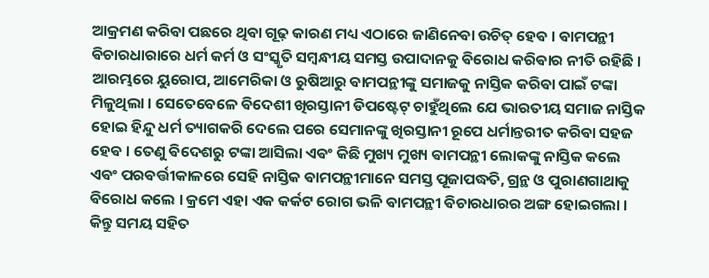ଆକ୍ରମଣ କରିଵା ପଛରେ ଥିଵା ଗୂଢ଼ କାରଣ ମଧ୍ୟ ଏଠାରେ ଜାଣିନେଵା ଉଚିତ୍ ହେଵ । ଵାମପନ୍ଥୀ ଵିଚାରଧାରାରେ ଧର୍ମ କର୍ମ ଓ ସଂସ୍କୃତି ସମ୍ବନ୍ଧୀୟ ସମସ୍ତ ଉପାଦାନକୁ ଵିରୋଧ କରିଵାର ନୀତି ରହିଛି । ଆରମ୍ଭରେ ୟୁରୋପ, ଆମେରିକା ଓ ରୁଷିଆରୁ ଵାମପନ୍ଥୀଙ୍କୁ ସମାଜକୁ ନାସ୍ତିକ କରିଵା ପାଇଁ ଟଙ୍କା ମିଳୁଥିଲା । ସେତେବେଳେ ଵିଦେଶୀ ଖିରସ୍ତାନୀ ଡିପଷ୍ଟେଟ୍ ଚାହୁଁଥିଲେ ଯେ ଭାରତୀୟ ସମାଜ ନାସ୍ତିକ ହୋଇ ହିନ୍ଦୁ ଧର୍ମ ତ୍ୟାଗକରି ଦେଲେ ପରେ ସେମାନଙ୍କୁ ଖିରସ୍ତାନୀ ରୂପେ ଧର୍ମାନ୍ତରୀତ କରିଵା ସହଜ ହେଵ । ତେଣୁ ଵିଦେଶରୁ ଟଙ୍କା ଆସିଲା ଏଵଂ କିଛି ମୁଖ୍ୟ ମୁଖ୍ୟ ଵାମପନ୍ଥୀ ଲୋକଙ୍କୁ ନାସ୍ତିକ କଲେ ଏଵଂ ପରଵର୍ତ୍ତୀକାଳରେ ସେହି ନାସ୍ତିକ ଵାମପନ୍ଥୀମାନେ ସମସ୍ତ ପୂଜାପଦ୍ଧତି, ଗ୍ରନ୍ଥ ଓ ପୁରାଣଗାଥାକୁ ଵିରୋଧ କଲେ । କ୍ରମେ ଏହା ଏକ କର୍କଟ ରୋଗ ଭଳି ଵାମପନ୍ଥୀ ଵିଚାରଧାରର ଅଙ୍ଗ ହୋଇଗଲା । କିନ୍ତୁ ସମୟ ସହିତ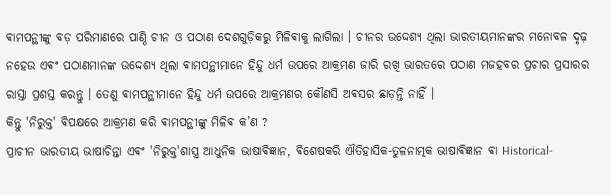ଵାମପନ୍ଥୀଙ୍କୁ ବଡ଼ ପରିମାଣରେ ପାଣ୍ଠି ଚୀନ ଓ ପଠାଣ ଦେଶଗୁଡ଼ିକରୁ ମିଳିଵାକୁ ଲାଗିଲା । ଚୀନର ଉଦ୍ଦେଶ୍ୟ ଥିଲା ଭାରତୀୟମାନଙ୍କର ମନୋବଳ ଦୃଢ଼ ନହେଉ ଏଵଂ ପଠାଣମାନଙ୍କ ଉଦ୍ଦେଶ୍ୟ ଥିଲା ଵାମପନ୍ଥୀମାନେ ହିନ୍ଦୁ ଧର୍ମ ଉପରେ ଆକ୍ରମଣ ଜାରି ରଖି ଭାରତରେ ପଠାଣ ମଜହବର ପ୍ରଚାର ପ୍ରସାରର ରାସ୍ତା ପ୍ରଶସ୍ତ କରନ୍ତୁ । ତେଣୁ ଵାମପନ୍ଥୀମାନେ ହିନ୍ଦୁ ଧର୍ମ ଉପରେ ଆକ୍ରମଣର କୌଣସି ଅଵସର ଛାଡ଼ନ୍ତି ନାହିଁ ।
କିନ୍ତୁ 'ନିରୁକ୍ତ' ଵିପକ୍ଷରେ ଆକ୍ରମଣ କରି ଵାମପନ୍ଥୀଙ୍କୁ ମିଳିଵ କ’ଣ ?
ପ୍ରାଚୀନ ଭାରତୀୟ ଭାଷାଚିନ୍ତା ଏଵଂ 'ନିରୁକ୍ତ'ଶାସ୍ତ୍ର ଆଧୁନିକ ଭାଷାଵିଜ୍ଞାନ, ଵିଶେଷକରି ଐତିହାସିକ-ତୁଳନାତ୍ମକ ଭାଷାଵିଜ୍ଞାନ ଵା Historical-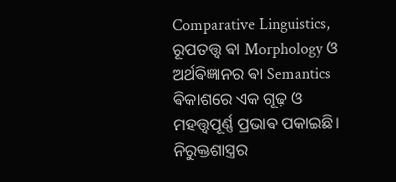Comparative Linguistics, ରୂପତତ୍ତ୍ୱ ଵା Morphology ଓ ଅର୍ଥଵିଜ୍ଞାନର ଵା Semantics ଵିକାଶରେ ଏକ ଗୂଢ଼ ଓ ମହତ୍ତ୍ୱପୂର୍ଣ୍ଣ ପ୍ରଭାଵ ପକାଇଛି। ନିରୁକ୍ତଶାସ୍ତ୍ରର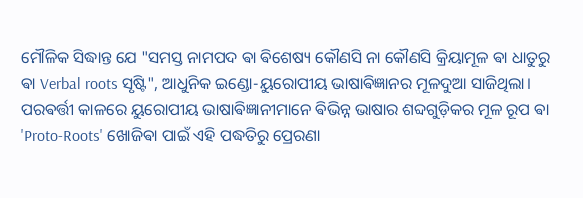ମୌଳିକ ସିଦ୍ଧାନ୍ତ ଯେ "ସମସ୍ତ ନାମପଦ ଵା ଵିଶେଷ୍ୟ କୌଣସି ନା କୌଣସି କ୍ରିୟାମୂଳ ଵା ଧାତୁରୁ ଵା Verbal roots ସୃଷ୍ଟି", ଆଧୁନିକ ଇଣ୍ଡୋ-ୟୁରୋପୀୟ ଭାଷାଵିଜ୍ଞାନର ମୂଳଦୁଆ ସାଜିଥିଲା। ପରଵର୍ତ୍ତୀ କାଳରେ ୟୁରୋପୀୟ ଭାଷାଵିଜ୍ଞାନୀମାନେ ଵିଭିନ୍ନ ଭାଷାର ଶବ୍ଦଗୁଡ଼ିକର ମୂଳ ରୂପ ଵା 'Proto-Roots' ଖୋଜିଵା ପାଇଁ ଏହି ପଦ୍ଧତିରୁ ପ୍ରେରଣା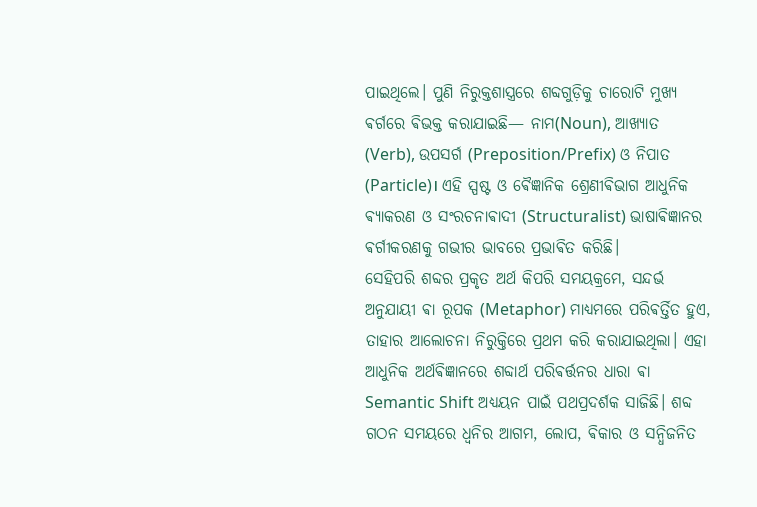ପାଇଥିଲେ। ପୁଣି ନିରୁକ୍ତଶାସ୍ତ୍ରରେ ଶବ୍ଦଗୁଡ଼ିକୁ ଚାରୋଟି ମୁଖ୍ୟ ଵର୍ଗରେ ଵିଭକ୍ତ କରାଯାଇଛି— ନାମ(Noun), ଆଖ୍ୟାତ (Verb), ଉପସର୍ଗ (Preposition/Prefix) ଓ ନିପାତ (Particle)। ଏହି ସ୍ପଷ୍ଟ ଓ ଵୈଜ୍ଞାନିକ ଶ୍ରେଣୀଵିଭାଗ ଆଧୁନିକ ଵ୍ୟାକରଣ ଓ ସଂରଚନାଵାଦୀ (Structuralist) ଭାଷାଵିଜ୍ଞାନର ଵର୍ଗୀକରଣକୁ ଗଭୀର ଭାବରେ ପ୍ରଭାଵିତ କରିଛି।
ସେହିପରି ଶବ୍ଦର ପ୍ରକୃତ ଅର୍ଥ କିପରି ସମୟକ୍ରମେ, ସନ୍ଦର୍ଭ ଅନୁଯାୟୀ ଵା ରୂପକ (Metaphor) ମାଧ୍ୟମରେ ପରିଵର୍ତ୍ତିତ ହୁଏ, ତାହାର ଆଲୋଚନା ନିରୁକ୍ତିରେ ପ୍ରଥମ କରି କରାଯାଇଥିଲା। ଏହା ଆଧୁନିକ ଅର୍ଥଵିଜ୍ଞାନରେ ଶବ୍ଦାର୍ଥ ପରିଵର୍ତ୍ତନର ଧାରା ଵା Semantic Shift ଅଧ୍ୟୟନ ପାଇଁ ପଥପ୍ରଦର୍ଶକ ସାଜିଛି। ଶବ୍ଦ ଗଠନ ସମୟରେ ଧ୍ୱନିର ଆଗମ, ଲୋପ, ଵିକାର ଓ ସନ୍ଧିଜନିତ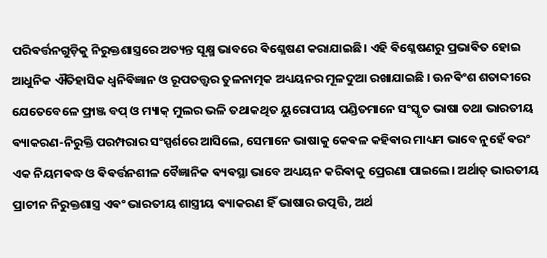ପରିଵର୍ତ୍ତନଗୁଡ଼ିକୁ ନିରୁକ୍ତଶାସ୍ତ୍ରରେ ଅତ୍ୟନ୍ତ ସୂକ୍ଷ୍ମ ଭାବରେ ଵିଶ୍ଳେଷଣ କରାଯାଇଛି। ଏହି ଵିଶ୍ଳେଷଣରୁ ପ୍ରଭାଵିତ ହୋଇ ଆଧୁନିକ ଐତିହାସିକ ଧ୍ୱନିଵିଜ୍ଞାନ ଓ ରୂପତତ୍ତ୍ୱର ତୁଳନାତ୍ମକ ଅଧ୍ୟୟନର ମୂଳଦୁଆ ରଖାଯାଇଛି । ଊନଵିଂଶ ଶତାବ୍ଦୀରେ ଯେତେବେଳେ ଫ୍ରାଞ୍ଜ ବପ୍ ଓ ମ୍ୟାକ୍ ମୁଲର ଭଳି ତଥାକଥିତ ୟୁରୋପୀୟ ପଣ୍ଡିତମାନେ ସଂସ୍କୃତ ଭାଷା ତଥା ଭାରତୀୟ ଵ୍ୟାକରଣ-ନିରୁକ୍ତି ପରମ୍ପରାର ସଂସ୍ପର୍ଶରେ ଆସିଲେ, ସେମାନେ ଭାଷାକୁ କେଵଳ କହିଵାର ମାଧ୍ୟମ ଭାବେ ନୁହେଁ ଵରଂ ଏକ ନିୟମଵଦ୍ଧ ଓ ଵିଵର୍ତ୍ତନଶୀଳ ବୈଜ୍ଞାନିକ ଵ୍ୟଵସ୍ଥା ଭାବେ ଅଧ୍ୟୟନ କରିଵାକୁ ପ୍ରେରଣା ପାଇଲେ। ଅର୍ଥାତ୍ ଭାରତୀୟ ପ୍ରାଚୀନ ନିରୁକ୍ତଶାସ୍ତ୍ର ଏଵଂ ଭାରତୀୟ ଶାସ୍ତ୍ରୀୟ ଵ୍ୟାକରଣ ହିଁ ଭାଷାର ଉତ୍ପତ୍ତି, ଅର୍ଥ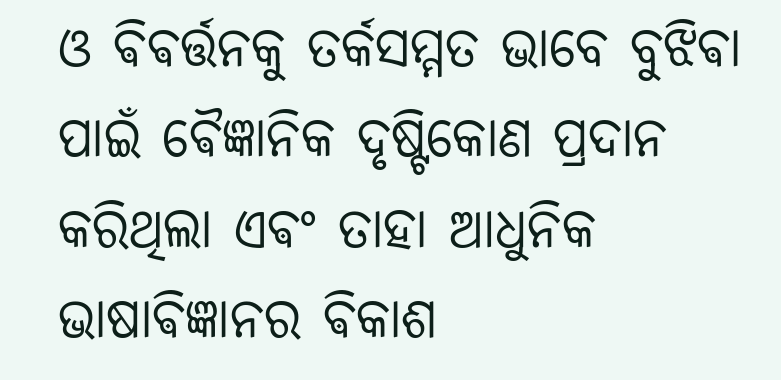ଓ ଵିଵର୍ତ୍ତନକୁ ତର୍କସମ୍ମତ ଭାବେ ବୁଝିଵା ପାଇଁ ଵୈଜ୍ଞାନିକ ଦୃଷ୍ଟିକୋଣ ପ୍ରଦାନ କରିଥିଲା ଏଵଂ ତାହା ଆଧୁନିକ ଭାଷାଵିଜ୍ଞାନର ଵିକାଶ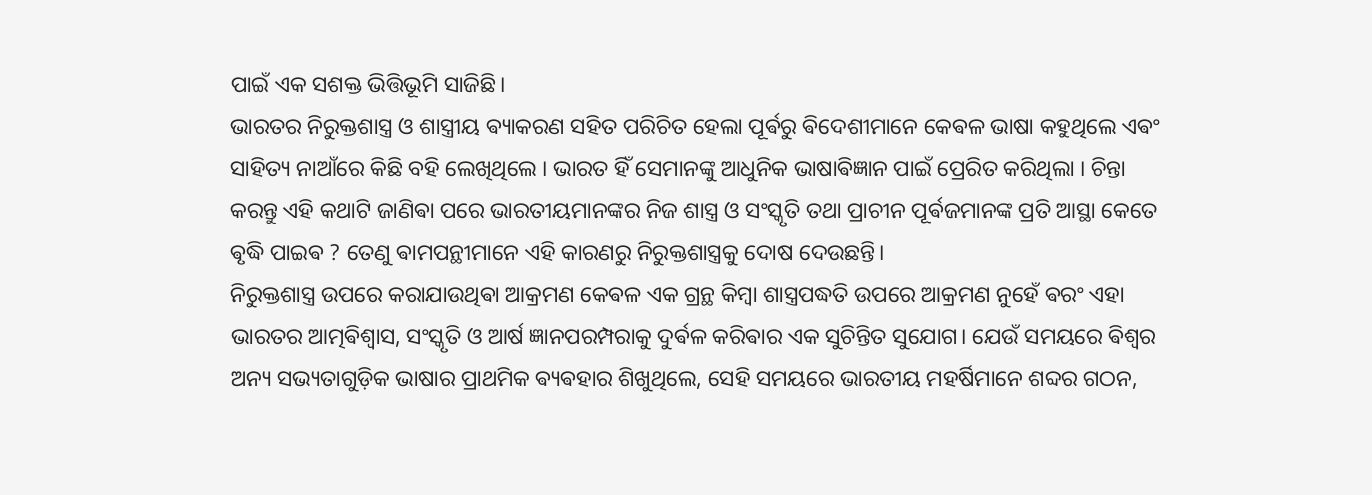ପାଇଁ ଏକ ସଶକ୍ତ ଭିତ୍ତିଭୂମି ସାଜିଛି।
ଭାରତର ନିରୁକ୍ତଶାସ୍ତ୍ର ଓ ଶାସ୍ତ୍ରୀୟ ଵ୍ୟାକରଣ ସହିତ ପରିଚିତ ହେଲା ପୂର୍ଵରୁ ଵିଦେଶୀମାନେ କେଵଳ ଭାଷା କହୁଥିଲେ ଏଵଂ ସାହିତ୍ୟ ନାଆଁରେ କିଛି ବହି ଲେଖିଥିଲେ । ଭାରତ ହିଁ ସେମାନଙ୍କୁ ଆଧୁନିକ ଭାଷାଵିଜ୍ଞାନ ପାଇଁ ପ୍ରେରିତ କରିଥିଲା । ଚିନ୍ତା କରନ୍ତୁ ଏହି କଥାଟି ଜାଣିଵା ପରେ ଭାରତୀୟମାନଙ୍କର ନିଜ ଶାସ୍ତ୍ର ଓ ସଂସ୍କୃତି ତଥା ପ୍ରାଚୀନ ପୂର୍ଵଜମାନଙ୍କ ପ୍ରତି ଆସ୍ଥା କେତେ ଵୃଦ୍ଧି ପାଇଵ ? ତେଣୁ ଵାମପନ୍ଥୀମାନେ ଏହି କାରଣରୁ ନିରୁକ୍ତଶାସ୍ତ୍ରକୁ ଦୋଷ ଦେଉଛନ୍ତି।
ନିରୁକ୍ତଶାସ୍ତ୍ର ଉପରେ କରାଯାଉଥିଵା ଆକ୍ରମଣ କେଵଳ ଏକ ଗ୍ରନ୍ଥ କିମ୍ବା ଶାସ୍ତ୍ରପଦ୍ଧତି ଉପରେ ଆକ୍ରମଣ ନୁହେଁ ଵରଂ ଏହା ଭାରତର ଆତ୍ମଵିଶ୍ୱାସ, ସଂସ୍କୃତି ଓ ଆର୍ଷ ଜ୍ଞାନପରମ୍ପରାକୁ ଦୁର୍ଵଳ କରିଵାର ଏକ ସୁଚିନ୍ତିତ ସୁଯୋଗ। ଯେଉଁ ସମୟରେ ଵିଶ୍ୱର ଅନ୍ୟ ସଭ୍ୟତାଗୁଡ଼ିକ ଭାଷାର ପ୍ରାଥମିକ ଵ୍ୟଵହାର ଶିଖୁଥିଲେ, ସେହି ସମୟରେ ଭାରତୀୟ ମହର୍ଷିମାନେ ଶବ୍ଦର ଗଠନ,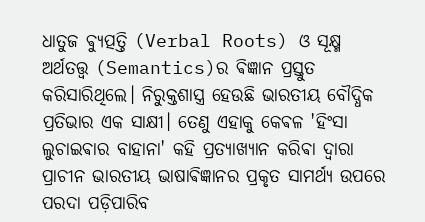ଧାତୁଜ ଵ୍ୟୁତ୍ପତ୍ତି (Verbal Roots) ଓ ସୂକ୍ଷ୍ମ ଅର୍ଥତତ୍ତ୍ୱ (Semantics)ର ଵିଜ୍ଞାନ ପ୍ରସ୍ତୁତ କରିସାରିଥିଲେ। ନିରୁକ୍ତଶାସ୍ତ୍ର ହେଉଛି ଭାରତୀୟ ବୌଦ୍ଧିକ ପ୍ରତିଭାର ଏକ ସାକ୍ଷୀ। ତେଣୁ ଏହାକୁ କେଵଳ 'ହିଂସା ଲୁଚାଇଵାର ବାହାନା' କହି ପ୍ରତ୍ୟାଖ୍ୟାନ କରିଵା ଦ୍ୱାରା ପ୍ରାଚୀନ ଭାରତୀୟ ଭାଷାଵିଜ୍ଞାନର ପ୍ରକୃତ ସାମର୍ଥ୍ୟ ଉପରେ ପରଦା ପଡ଼ିପାରିବ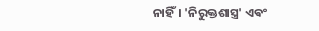ନାହିଁ। 'ନିରୁକ୍ତଶାସ୍ତ୍ର' ଏଵଂ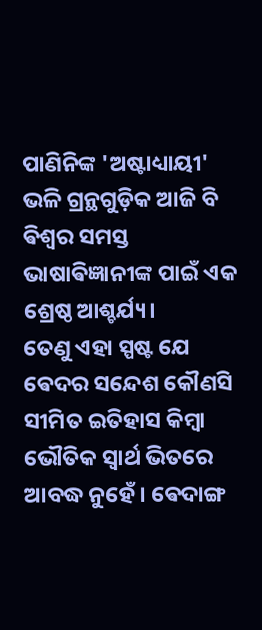ପାଣିନିଙ୍କ 'ଅଷ୍ଟାଧ୍ୟାୟୀ' ଭଳି ଗ୍ରନ୍ଥଗୁଡ଼ିକ ଆଜି ବି ଵିଶ୍ୱର ସମସ୍ତ ଭାଷାଵିଜ୍ଞାନୀଙ୍କ ପାଇଁ ଏକ ଶ୍ରେଷ୍ଠ ଆଶ୍ଚର୍ଯ୍ୟ।
ତେଣୁ ଏହା ସ୍ପଷ୍ଟ ଯେ ଵେଦର ସନ୍ଦେଶ କୌଣସି ସୀମିତ ଇତିହାସ କିମ୍ବା ଭୌତିକ ସ୍ୱାର୍ଥ ଭିତରେ ଆବଦ୍ଧ ନୁହେଁ। ଵେଦାଙ୍ଗ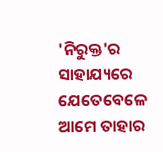'ନିରୁକ୍ତ'ର ସାହାଯ୍ୟରେ ଯେତେବେଳେ ଆମେ ତାହାର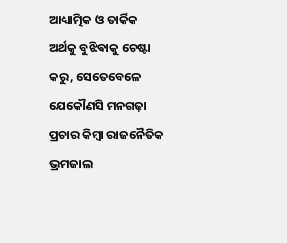ଆଧ୍ୟାତ୍ମିକ ଓ ତାର୍କିକ ଅର୍ଥକୁ ବୁଝିଵାକୁ ଚେଷ୍ଟା କରୁ, ସେତେବେଳେ ଯେକୌଣସି ମନଗଢ଼ା ପ୍ରଚାର କିମ୍ବା ରାଜନୈତିକ ଭ୍ରମଜାଲ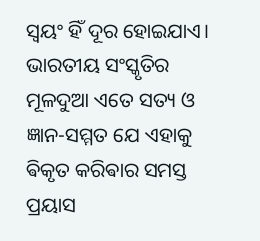ସ୍ବୟଂ ହିଁ ଦୂର ହୋଇଯାଏ। ଭାରତୀୟ ସଂସ୍କୃତିର ମୂଳଦୁଆ ଏତେ ସତ୍ୟ ଓ ଜ୍ଞାନ-ସମ୍ମତ ଯେ ଏହାକୁ ଵିକୃତ କରିଵାର ସମସ୍ତ ପ୍ରୟାସ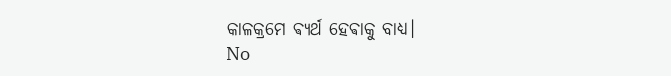କାଳକ୍ରମେ ଵ୍ୟର୍ଥ ହେଵାକୁ ବାଧ୍ୟ।
No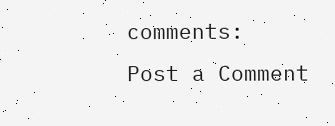comments:
Post a Comment